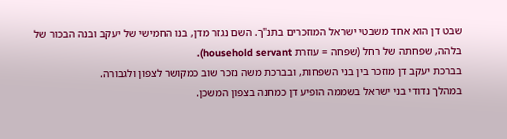שבט דן הוא אחד משבטי ישראל המוזכרים בתנ"ך. השם נגזר מדן, בנו החמישי של יעקב ובנה הבכור של בלהה, שפחתה של רחל (שפחה = עוזרת household servant).
בברכת יעקב דן מוזכר בין בני השפחות, ובברכת משה נזכר שוב כמקושר לצפון ולגבורה.
במהלך נדודי בני ישראל בשממה הופיע דן כמחנה בצפון המשכן.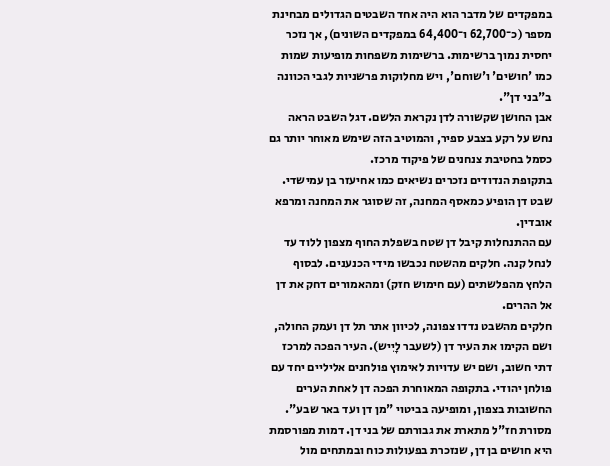במפקדים של מדבר הוא היה אחד השבטים הגדולים מבחינת מספר (כ־62,700 ו־64,400 במפקדים השונים), אך נזכר יחסית נמוך ברשימות. ברשימות משפחות מופיעות שמות כמו 'חושים' ו'שוחם', ויש מחלוקות פרשניות לגבי הכוונה ב"בני דן".
אבן החושן שקשורה לדן נקראת הלשם. דגל השבט הראה נחש על רקע בצבע ספיר, והמוטיב הזה שימש מאוחר יותר גם כסמל בחטיבת צנחנים של פיקוד מרכז.
בתקופת הנדודים נזכרים נשיאים כמו אחיעזר בן עמישדי. שבט דן הופיע כמאסף המחנה, זה שסוגר את המחנה ומרפא אובדין.
עם ההתנחלות קיבל דן שטח בשפלת החוף מצפון ללוד עד לנחל קנה. חלקים מהשטח נכבשו מידי הכנענים. לבסוף הלחץ מהפלשתים (עם חימוש חזק) ומהאמורים דחק את דן אל ההרים.
חלקים מהשבט נדדו צפונה, לכיוון אתר תל דן ועמק החולה, ושם הקימו את העיר דן (לשעבר לָיִיש). העיר הפכה למרכז דתי חשוב, ושם יש עדויות לאימוץ פולחנים אליליים יחד עם פולחן יהודי. בתקופה המאוחרת הפכה דן לאחת הערים החשובות בצפון, ומופיעה בביטוי "מן דן ועד באר שבע".
מסורת חז"ל מתארת את גבורתם של בני דן. דמות מפורסמת היא חושים בן דן, שנזכרת בפעולות כוח ובמתחים מול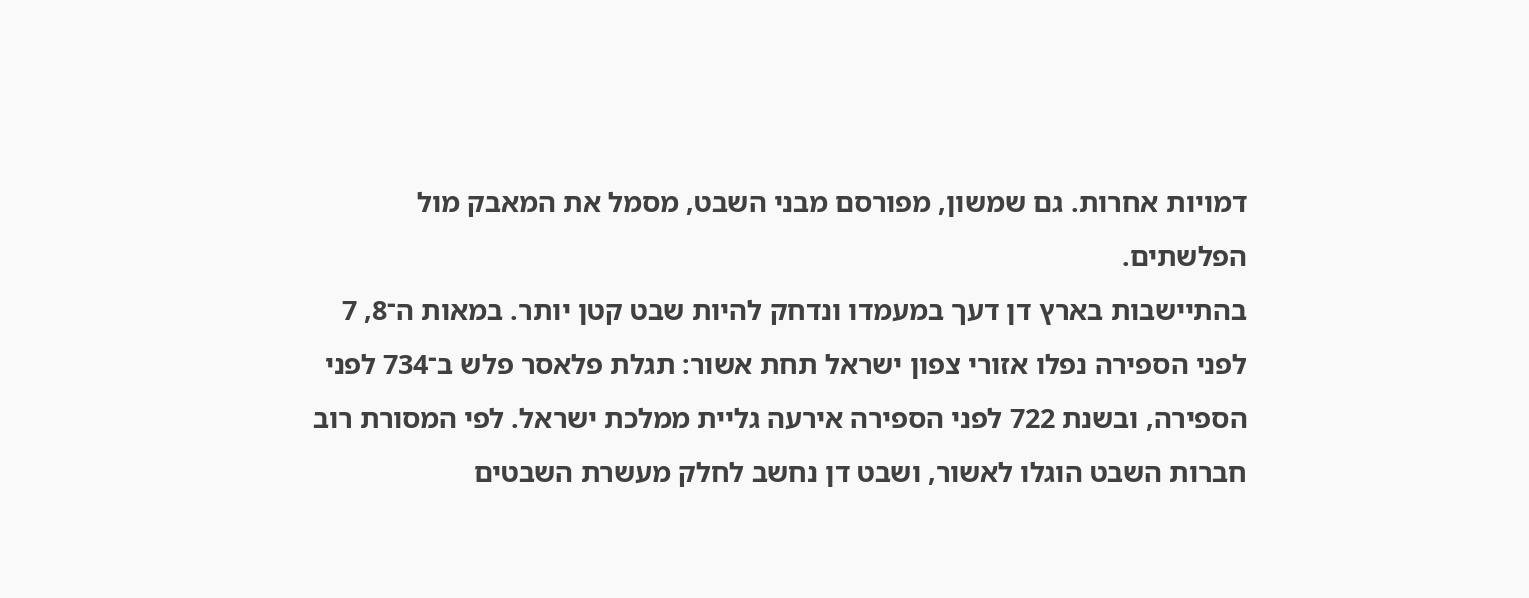דמויות אחרות. גם שמשון, מפורסם מבני השבט, מסמל את המאבק מול הפלשתים.
בהתיישבות בארץ דן דעך במעמדו ונדחק להיות שבט קטן יותר. במאות ה־8, 7 לפני הספירה נפלו אזורי צפון ישראל תחת אשור: תגלת פלאסר פלש ב־734 לפני הספירה, ובשנת 722 לפני הספירה אירעה גליית ממלכת ישראל. לפי המסורת רוב חברות השבט הוגלו לאשור, ושבט דן נחשב לחלק מעשרת השבטים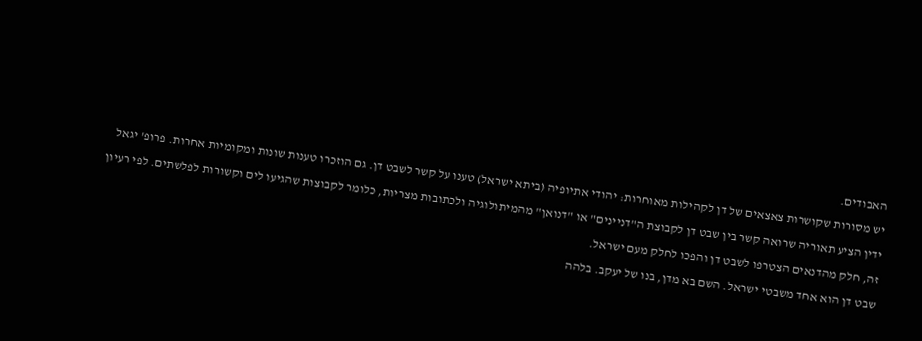האבודים.
יש מסורות שקושרות צאצאים של דן לקהילות מאוחרות: יהודי אתיופיה (ביתא ישראל) טענו על קשר לשבט דן. גם הוזכרו טענות שונות ומקומיות אחרות. פרופ' יגאל ידין הציע תאוריה שרואה קשר בין שבט דן לקבוצת ה"דניינים" או "דנואן" מהמיתולוגיה ולכתובות מצריות, כלומר לקבוצות שהגיעו לים וקשורות לפלשתים. לפי רעיון זה, חלק מהדנאים הצטרפו לשבט דן והפכו לחלק מעם ישראל.
שבט דן הוא אחד משבטי ישראל. השם בא מדן, בנו של יעקב. בלהה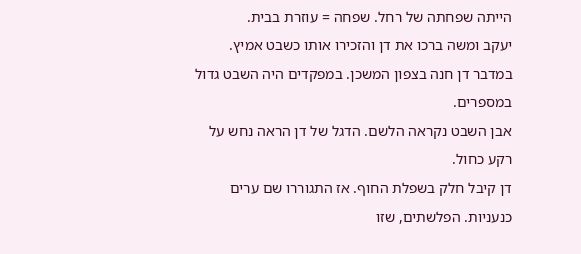הייתה שפחתה של רחל. שפחה = עוזרת בבית.
יעקב ומשה ברכו את דן והזכירו אותו כשבט אמיץ.
במדבר דן חנה בצפון המשכן. במפקדים היה השבט גדול במספרים.
אבן השבט נקראה הלשם. הדגל של דן הראה נחש על רקע כחול.
דן קיבל חלק בשפלת החוף. אז התגוררו שם ערים כנעניות. הפלשתים, שזו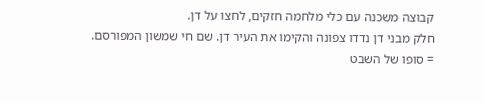קבוצה משכנה עם כלי מלחמה חזקים, לחצו על דן.
חלק מבני דן נדדו צפונה והקימו את העיר דן. שם חי שמשון המפורסם.
= סופו של השבט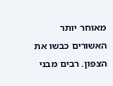מאוחר יותר האשורים כבשו את הצפון. רבים מבני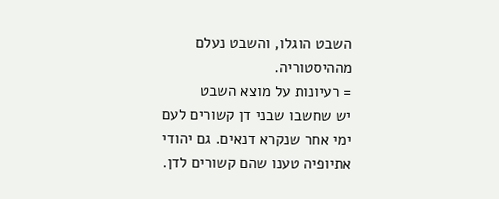השבט הוגלו, והשבט נעלם מההיסטוריה.
= רעיונות על מוצא השבט
יש שחשבו שבני דן קשורים לעם ימי אחר שנקרא דנאים. גם יהודי אתיופיה טענו שהם קשורים לדן.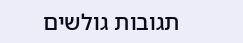תגובות גולשים